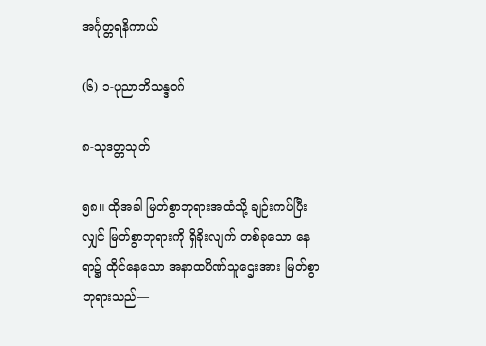အင်္ဂုတ္တရနိကာယ်

(၆) ၁-ပုညာဘိသန္ဒဝဂ်

၈-သုဒတ္တသုတ်

၅၈။ ထိုအခါ မြတ်စွာဘုရားအထံသို့ ချဉ်းကပ်ပြီးလျှင် မြတ်စွာဘုရားကို ရှိခိုးလျက် တစ်ခုသော နေရာ၌ ထိုင်နေသော အနာထပိဏ်သူဌေးအား မြတ်စွာဘုရားသည်—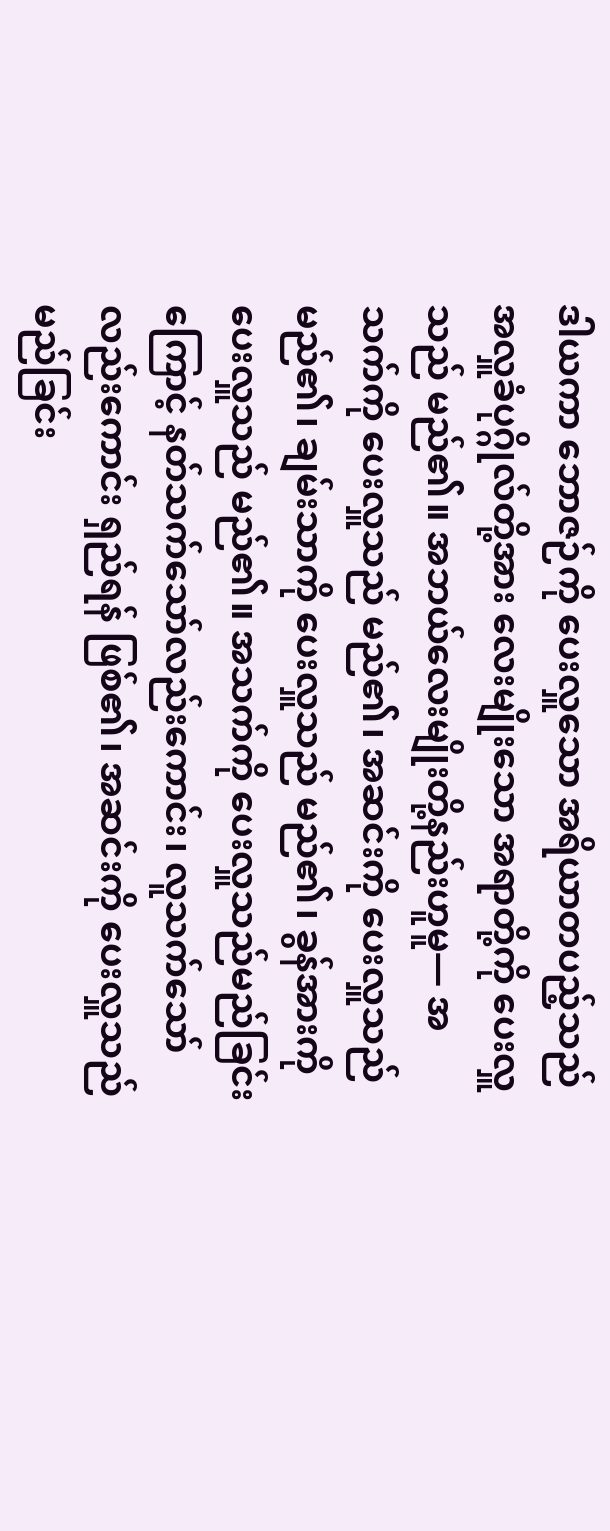ဒါယကာ ဘောဇဉ်ကို ပေးလှူသော အရိယာတပည့်သည် အလှူခံပုဂ္ဂိုလ်တို့အား လေးမျိုးသော အရာတို့ကို ပေးလှူသည် မည်၏။ အဘယ်လေးမျိုးတို့နည်းဟူမူ— အသက်ကို ပေးလှူသည် မည်၏၊ အဆင်းကို ပေးလှူသည် မည်၏၊ ချမ်းသာကို ပေးလှူသည် မည်၏၊ ခွန်အားကို ပေးလှူသည် မည်၏။ အသက်ကို ပေးလှူသည်မည်ခြင်းကြောင့် နတ်သက်သော်လည်းကောင်း၊ လူသက်သော်လည်းကောင်း ရှည်ရန် ဖြစ်၏၊ အဆင်းကို ပေးလှူသည် မည်ခြင်း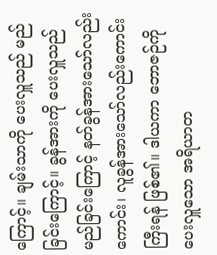ကြောင့်။ ချမ်းသာကို ပေးလှူသည် မည်ခြင်းကြောင့်။ ခွန်အားကို ပေးလှူသည် မည်ခြင်းကြောင့် နတ်ခွန်အားသော်လည်းကောင်း၊ လူခွန်အားသော်လည်းကောင်း ကြီးရန် ဖြစ်၏။ ဒါယကာ ဘောဇဉ်ကို ပေးလှူသော အရိယာတ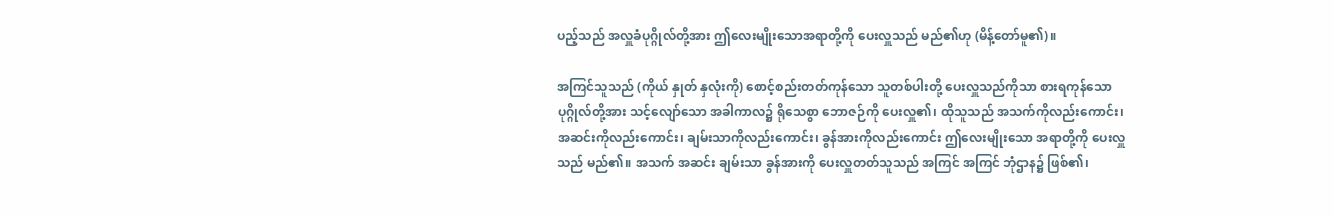ပည့်သည် အလှူခံပုဂ္ဂိုလ်တို့အား ဤလေးမျိုးသောအရာတို့ကို ပေးလှူသည် မည်၏ဟု (မိန့်တော်မူ၏)။

အကြင်သူသည် (ကိုယ် နှုတ် နှလုံးကို) စောင့်စည်းတတ်ကုန်သော သူတစ်ပါးတို့ ပေးလှူသည်ကိုသာ စားရကုန်သော ပုဂ္ဂိုလ်တို့အား သင့်လျော်သော အခါကာလ၌ ရိုသေစွာ ဘောဇဉ်ကို ပေးလှူ၏၊ ထိုသူသည် အသက်ကိုလည်းကောင်း၊ အဆင်းကိုလည်းကောင်း၊ ချမ်းသာကိုလည်းကောင်း၊ ခွန်အားကိုလည်းကောင်း ဤလေးမျိုးသော အရာတို့ကို ပေးလှူသည် မည်၏။ အသက် အဆင်း ချမ်းသာ ခွန်အားကို ပေးလှူတတ်သူသည် အကြင် အကြင် ဘုံဌာန၌ ဖြစ်၏၊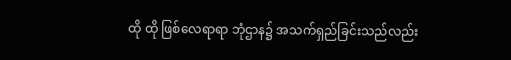ထို ထို ဖြစ်လေရာရာ ဘုံဌာန၌ အသက်ရှည်ခြင်းသည်လည်း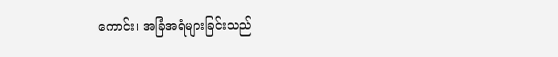ကောင်း၊ အခြံအရံများခြင်းသည်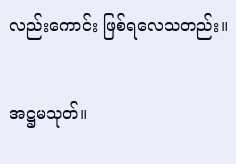လည်းကောင်း ဖြစ်ရလေသတည်း။

အဋ္ဌမသုတ်။